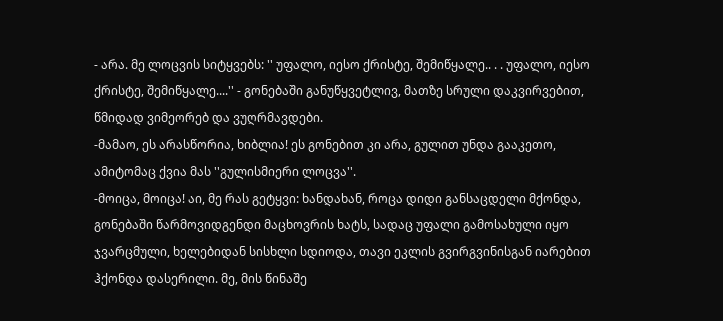- არა. მე ლოცვის სიტყვებს: '' უფალო, იესო ქრისტე, შემიწყალე.. . . უფალო, იესო ქრისტე, შემიწყალე....'' - გონებაში განუწყვეტლივ, მათზე სრული დაკვირვებით, წმიდად ვიმეორებ და ვუღრმავდები.
-მამაო, ეს არასწორია, ხიბლია! ეს გონებით კი არა, გულით უნდა გააკეთო, ამიტომაც ქვია მას ''გულისმიერი ლოცვა''.
-მოიცა, მოიცა! აი, მე რას გეტყვი: ხანდახან, როცა დიდი განსაცდელი მქონდა, გონებაში წარმოვიდგენდი მაცხოვრის ხატს, სადაც უფალი გამოსახული იყო ჯვარცმული, ხელებიდან სისხლი სდიოდა, თავი ეკლის გვირგვინისგან იარებით ჰქონდა დასერილი. მე, მის წინაშე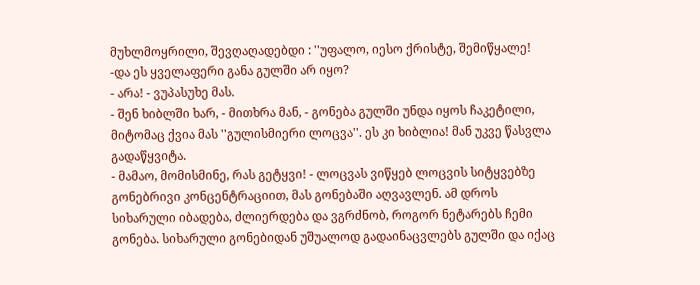მუხლმოყრილი, შევღაღადებდი : ''უფალო, იესო ქრისტე, შემიწყალე!
-და ეს ყველაფერი განა გულში არ იყო?
- არა! - ვუპასუხე მას.
- შენ ხიბლში ხარ, - მითხრა მან, - გონება გულში უნდა იყოს ჩაკეტილი, მიტომაც ქვია მას ''გულისმიერი ლოცვა''. ეს კი ხიბლია! მან უკვე წასვლა გადაწყვიტა.
- მამაო, მომისმინე, რას გეტყვი! - ლოცვას ვიწყებ ლოცვის სიტყვებზე გონებრივი კონცენტრაციით, მას გონებაში აღვავლენ. ამ დროს სიხარული იბადება, ძლიერდება და ვგრძნობ, როგორ ნეტარებს ჩემი გონება. სიხარული გონებიდან უშუალოდ გადაინაცვლებს გულში და იქაც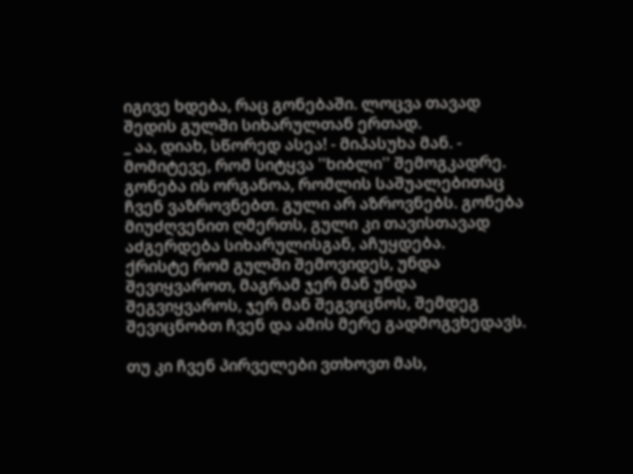იგივე ხდება, რაც გონებაში. ლოცვა თავად შედის გულში სიხარულთან ერთად.
_ აა, დიახ, სწორედ ასეა! - მიპასუხა მან. - მომიტევე, რომ სიტყვა ''ხიბლი'' შემოგკადრე.
გონება ის ორგანოა, რომლის საშუალებითაც ჩვენ ვაზროვნებთ. გული არ აზროვნებს. გონება მიუძღვენით ღმერთს, გული კი თავისთავად აძგერდება სიხარულისგან, აჩუყდება.
ქრისტე რომ გულში შემოვიდეს, უნდა შევიყვაროთ, მაგრამ ჯერ მან უნდა შეგვიყვაროს, ჯერ მან შეგვიცნოს, შემდეგ შევიცნობთ ჩვენ და ამის მერე გადმოგვხედავს.

თუ კი ჩვენ პირველები ვთხოვთ მას,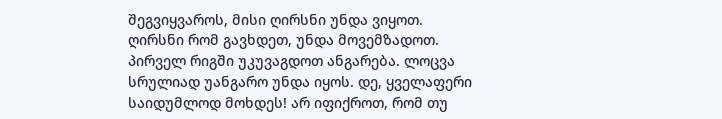შეგვიყვაროს, მისი ღირსნი უნდა ვიყოთ. ღირსნი რომ გავხდეთ, უნდა მოვემზადოთ. პირველ რიგში უკუვაგდოთ ანგარება. ლოცვა სრულიად უანგარო უნდა იყოს. დე, ყველაფერი საიდუმლოდ მოხდეს! არ იფიქროთ, რომ თუ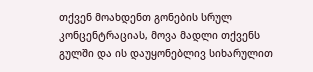თქვენ მოახდენთ გონების სრულ კონცენტრაციას, მოვა მადლი თქვენს გულში და ის დაუყონებლივ სიხარულით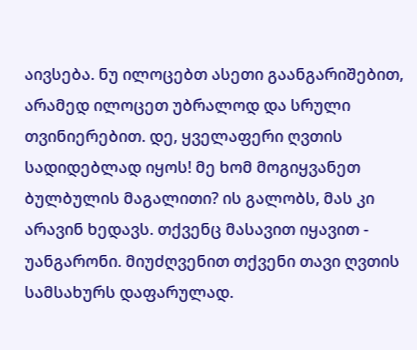აივსება. ნუ ილოცებთ ასეთი გაანგარიშებით, არამედ ილოცეთ უბრალოდ და სრული თვინიერებით. დე, ყველაფერი ღვთის სადიდებლად იყოს! მე ხომ მოგიყვანეთ ბულბულის მაგალითი? ის გალობს, მას კი არავინ ხედავს. თქვენც მასავით იყავით - უანგარონი. მიუძღვენით თქვენი თავი ღვთის სამსახურს დაფარულად.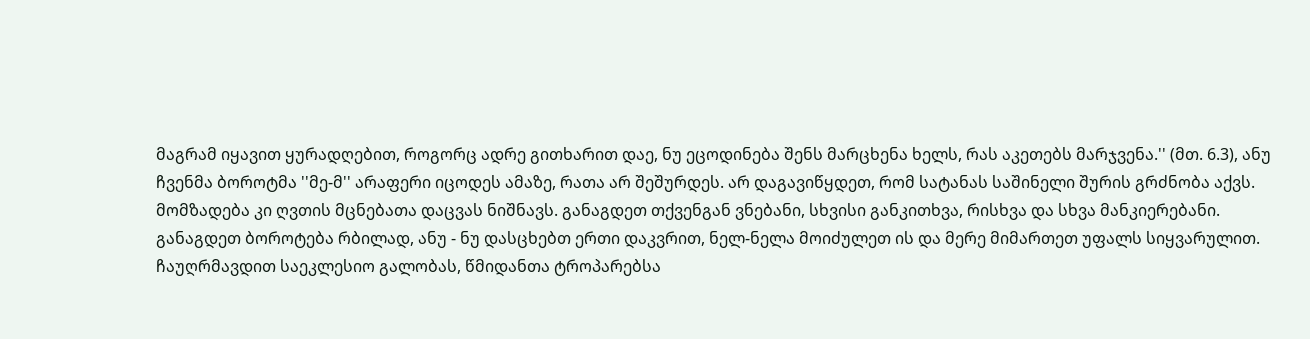მაგრამ იყავით ყურადღებით, როგორც ადრე გითხარით დაე, ნუ ეცოდინება შენს მარცხენა ხელს, რას აკეთებს მარჯვენა.'' (მთ. 6.3), ანუ ჩვენმა ბოროტმა ''მე-მ'' არაფერი იცოდეს ამაზე, რათა არ შეშურდეს. არ დაგავიწყდეთ, რომ სატანას საშინელი შურის გრძნობა აქვს.
მომზადება კი ღვთის მცნებათა დაცვას ნიშნავს. განაგდეთ თქვენგან ვნებანი, სხვისი განკითხვა, რისხვა და სხვა მანკიერებანი. განაგდეთ ბოროტება რბილად, ანუ - ნუ დასცხებთ ერთი დაკვრით, ნელ-ნელა მოიძულეთ ის და მერე მიმართეთ უფალს სიყვარულით. ჩაუღრმავდით საეკლესიო გალობას, წმიდანთა ტროპარებსა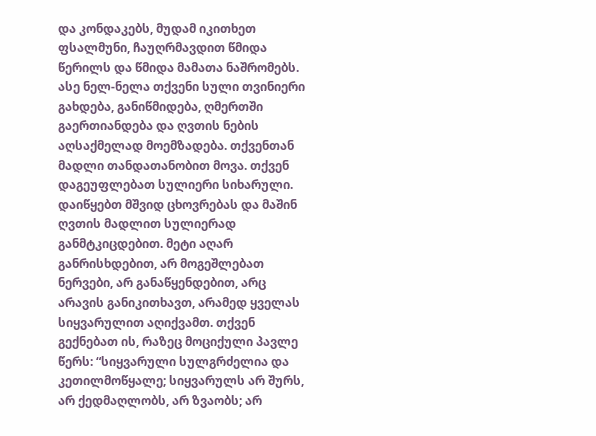და კონდაკებს, მუდამ იკითხეთ ფსალმუნი, ჩაუღრმავდით წმიდა წერილს და წმიდა მამათა ნაშრომებს. ასე ნელ-ნელა თქვენი სული თვინიერი გახდება, განიწმიდება, ღმერთში გაერთიანდება და ღვთის ნების აღსაქმელად მოემზადება. თქვენთან მადლი თანდათანობით მოვა. თქვენ დაგეუფლებათ სულიერი სიხარული. დაიწყებთ მშვიდ ცხოვრებას და მაშინ ღვთის მადლით სულიერად განმტკიცდებით. მეტი აღარ განრისხდებით, არ მოგეშლებათ ნერვები, არ განაწყენდებით, არც არავის განიკითხავთ, არამედ ყველას სიყვარულით აღიქვამთ. თქვენ გექნებათ ის, რაზეც მოციქული პავლე წერს: “სიყვარული სულგრძელია და კეთილმოწყალე; სიყვარულს არ შურს, არ ქედმაღლობს, არ ზვაობს; არ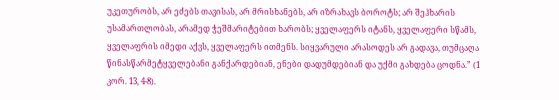უკეთურობს, არ ეძებს თავისას, არ მრისხანებს, არ იზრახავს ბოროტს; არ შეჰხარის უსამართლობას, არამედ ჭეშმარიტებით ხარობს; ყველაფერს იტანს, ყველაფერი სწამს, ყველაფრის იმედი აქვს, ყველაფერს ითმენს. სიყვარული არასოდეს არ გადავა, თუმცაღა წინასწარმეტყველებანი განქარდებიან, ენები დადუმდებიან და უქმი გახდება ცოდნა.” (1 კორ. 13, 4-8).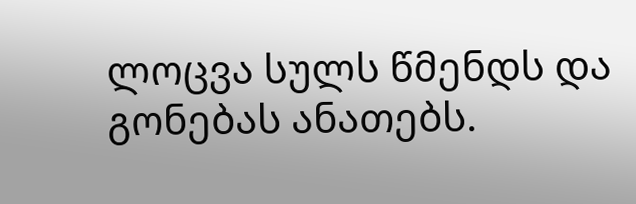ლოცვა სულს წმენდს და გონებას ანათებს.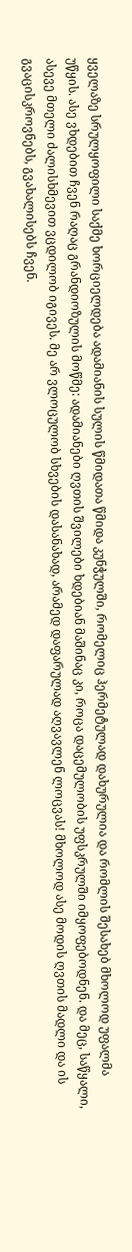ყველაზე სრულყოფილი საქმე ხორციელდება ადამიანის სულის წმიდათა წმიდა კუნჭულში, რომელიც ჰერმეტულად დახურულია და რომლის შესახებ მხოლოდ უფალმა უწყის. ასე ვხდებით ჩვენ რაღაც გრანდიოზულის მოწმე: ადამიანები ღვთის შვილები ხდებიან მაშინაც კი, როცა დაცემულობის უფსკრულში იმყოფებოდნენ. და მეც, საწყალი, ასევე მთელი ძალისხმევით ვცდილობ იგივეს. მე არ ვლოცულობ სხვების დასანახად, არამედ დაფარულად აღვავლენ ლოცვას! მხოლოდ ასე მოდის ღვთის მადლი და ის გვაცისკროვნებს, გვახალისებს ჩვენ.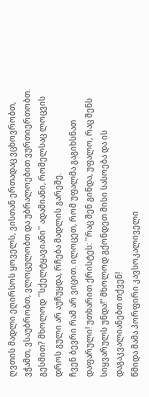ღვთის მადლი ეღირსოს ყოველს, ვისთან ერთადაც ვცხოვრობთ, ვჭამთ, ვსაუბრობთ, ვლოცულობთ და უბრალოებით ვურთიერთობთ. გესმით? მხოლოდ ''სქელტყავიანი'' ადამიანი, რომელსაც ლოცვის დროს გული არ აუჩუყდა, რჩება მადლის გარეშე.
ჩვენ ბევრი რამ არ ვიცით. ილოცეთ, რომ უფალმა გაგიხსნათ დაფარული! უთხარით ქრისტეს: ''რაც შენ გინდა, უფალო, რაც შენს სიყვარულს უნდა!“ მხოლოდ გქონდეთ მისი სასოება და ის დაგაკვალიანებთ თქვენ!
წმიდა მამა პორფირი კავსოკალიველი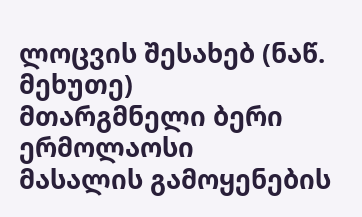ლოცვის შესახებ (ნაწ. მეხუთე)
მთარგმნელი ბერი ერმოლაოსი
მასალის გამოყენების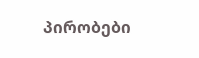პირობები